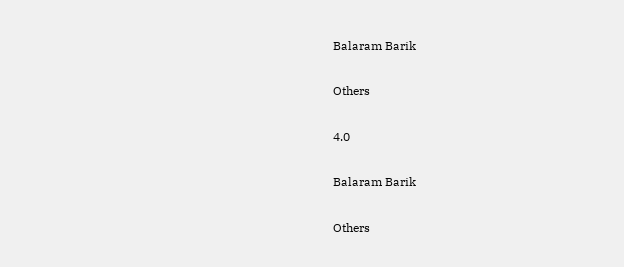Balaram Barik

Others

4.0

Balaram Barik

Others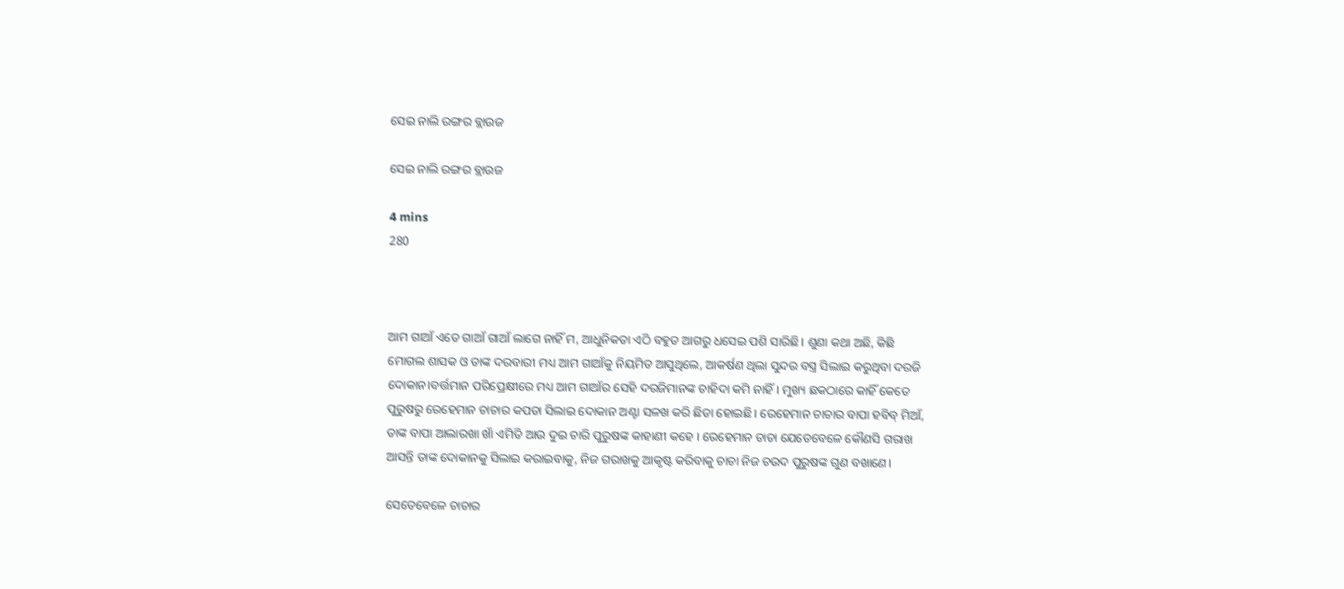ସେଇ ନାଲି ରଙ୍ଗର ବ୍ଲାଉଜ

ସେଇ ନାଲି ରଙ୍ଗର ବ୍ଲାଉଜ

4 mins
280



ଆମ ଗାଆଁ ଏତେ ଗାଆଁ ଗାଆଁ ଲାଗେ ନାହିଁ ମ, ଆଧୁନିକତା ଏଠି ବହୁତ ଆଗରୁ ଧସେଇ ପଶି ସାରିଛି। ଶୁଣା କଥା ଅଛି, କିଛି ମୋଗଲ ଶାସକ ଓ ତାଙ୍କ ଦରବାରୀ ମଧ୍ୟ ଆମ ଗାଆଁକୁ ନିୟମିତ ଆସୁଥିଲେ, ଆକର୍ଷଣ ଥିଲା ସୁନ୍ଦର ବସ୍ତ୍ର ସିଲାଇ କରୁଥିବା ଦରଜି ଦୋକାନ।ବର୍ତ୍ତମାନ ପରିପ୍ରେକ୍ଷୀରେ ମଧ୍ୟ ଆମ ଗାଆଁର ସେହି ଦରଜିମାନଙ୍କ ଚାହିଦା କମି ନାହିଁ। ମୁଖ୍ୟ ଛକଠାରେ କାହିଁ କେତେ ପୁରୁଷରୁ ରେହେମାନ ଚାଚାର କପଡା ସିଲାଇ ଦୋକାନ ଅଣ୍ଟା ସଳଖ କରି ଛିଡା ହୋଇଛି। ରେହେମାନ ଚାଚାର ବାପା ହବିବ୍ ମିଆଁ, ତାଙ୍କ ବାପା ଆଲାରଖା ଖାଁ ଏମିତି ଆଉ ଦୁଇ ଚାରି ପୁରୁଷଙ୍କ କାହାଣୀ କହେ । ରେହେମାନ ଚାଚା ଯେତେବେଳେ କୌଣସି ଗରାଖ ଆସନ୍ତି ତାଙ୍କ ଦୋକାନକୁ ସିଲାଇ କରାଇବାକୁ, ନିଜ ଗରାଖକୁ ଆକୃଷ୍ଟ କରିବାକୁ ଚାଚା ନିଜ ଚଉଦ ପୁରୁଷଙ୍କ ଗୁଣ ବଖାଣେ।

ସେତେବେଳେ ଚାଚାର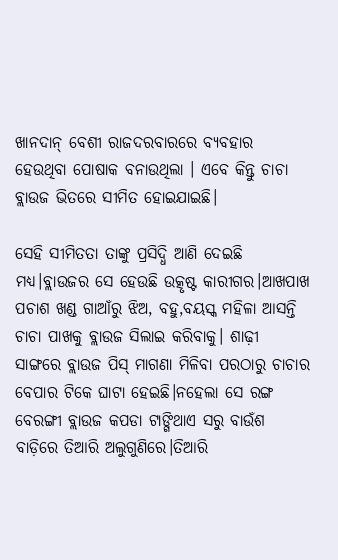ଖାନଦାନ୍ ବେଶୀ ରାଜଦରବାରରେ ବ୍ୟବହାର ହେଉଥିବା ପୋଷାକ ବନାଉଥିଲା । ଏବେ କିନ୍ତୁ ଚାଚା ବ୍ଲାଉଜ ଭିତରେ ସୀମିତ ହୋଇଯାଇଛି।

ସେହି ସୀମିତତା ତାଙ୍କୁ ପ୍ରସିଦ୍ଧି ଆଣି ଦେଇଛି ମଧ୍ୟ।ବ୍ଲାଉଜର ସେ ହେଉଛି ଉତ୍କୃଷ୍ଟ କାରୀଗର।ଆଖପାଖ ପଚାଶ ଖଣ୍ଡ ଗାଆଁରୁ ଝିଅ, ବହୁ,ବୟସ୍କ ମହିଳା ଆସନ୍ତି ଚାଚା ପାଖକୁ ବ୍ଲାଉଜ ସିଲାଇ କରିବାକୁ। ଶାଢ଼ୀ ସାଙ୍ଗରେ ବ୍ଲାଉଜ ପିସ୍ ମାଗଣା ମିଳିବା ପରଠାରୁ ଚାଚାର ବେପାର ଟିକେ ଘାଟା ହେଇଛି।ନହେଲା ସେ ରଙ୍ଗ ବେରଙ୍ଗୀ ବ୍ଲାଉଜ କପଡା ଟାଙ୍ଗିଥାଏ ସରୁ ବାଉଁଶ ବାଡ଼ିରେ ତିଆରି ଅଲୁଗୁଣିରେ।ତିଆରି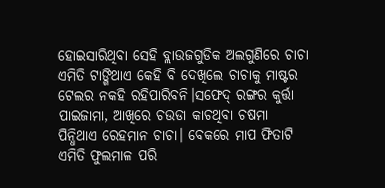ହୋଇସାରିଥିବା ସେହି ବ୍ଲାଉଜଗୁଡିକ ଅଲଗୁଣିରେ ଚାଚା ଏମିତି ଟାଙ୍ଗିଥାଏ କେହି ବି ଦେଖିଲେ ଚାଚାକୁ ମାଷ୍ଟର ଟେଲର ନକହି ରହିପାରିବନି।ସଫେଦ୍ ରଙ୍ଗର କୁର୍ତ୍ତା ପାଇଜାମା, ଆଖିରେ ଚଉଡା କାଚଥିବା ଚଷମା ପିନ୍ଧିଥାଏ ରେହମାନ ଚାଚା। ବେକରେ ମାପ ଫିତାଟି ଏମିତି ଫୁଲମାଳ ପରି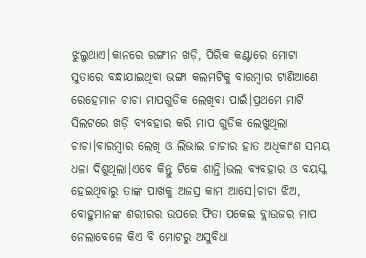ଝୁଲୁଥାଏ।କାନରେ ରଙ୍ଗୀନ ଖଡ଼ି, ପିରିକ କଣ୍ଟାରେ ମୋଟା ସୁତାରେ ବନ୍ଧାଯାଇଥିବା ଭଙ୍ଗା କଲମଟିକୁ ବାରମ୍ବାର ଟାଣିଆଣେ ରେହେମାନ ଚାଚା ମାପଗୁଡିକ ଲେଖିବା ପାଇଁ।ପ୍ରଥମେ ମାଟି ସିଲଟରେ ଖଡ଼ି ବ୍ୟବହାର କରି ମାପ ଗୁଡିକ ଲେଖୁଥିଲା ଚାଚା।ବାରମ୍ବାର ଲେଖି ଓ ଲିଭାଇ ଚାଚାର ହାତ ଅଧିକାଂଶ ସମୟ ଧଳା ଦିଶୁଥିଲା।ଏବେ କିନ୍ତୁ ଟିକେ ଶାନ୍ତି।ଭଲ ବ୍ୟବହାର ଓ ବୟସ୍କ ହେଇଥିବାରୁ ତାଙ୍କ ପାଖକୁ ଅଜସ୍ର କାମ ଆସେ।ଚାଚା ଝିଅ, ବୋହୁମାନଙ୍କ ଶରୀରର ଉପରେ ଫିତା ପକେଇ ବ୍ଲାଉଜର ମାପ ନେଲାବେଳେ କିଏ ବି ମୋଟରୁ ଅସୁବିଧା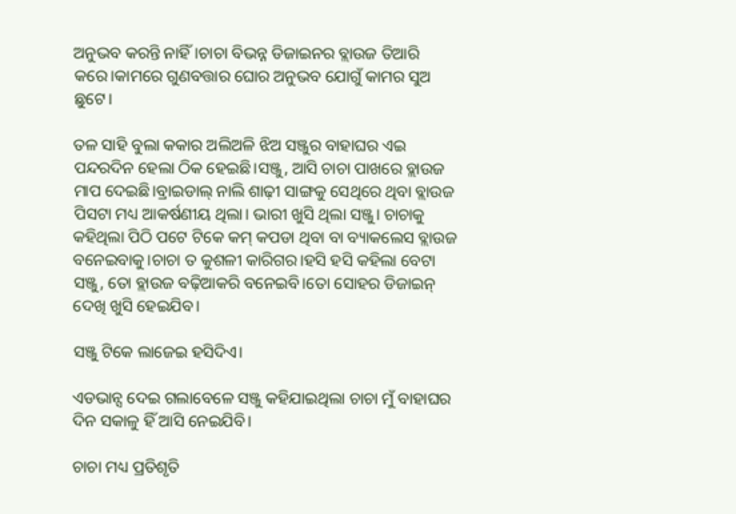ଅନୁଭବ କରନ୍ତି ନାହିଁ।ଚାଚା ବିଭନ୍ନ ଡିଜାଇନର ବ୍ଲାଉଜ ତିଆରି କରେ।କାମରେ ଗୁଣବତ୍ତାର ଘୋର ଅନୁଭବ ଯୋଗୁଁ କାମର ସୁଅ ଛୁଟେ।

ତଳ ସାହି ବୁଲା କକାର ଅଲିଅଳି ଝିଅ ସଞ୍ଜୁର ବାହାଘର ଏଇ ପନ୍ଦରଦିନ ହେଲା ଠିକ ହେଇଛି।ସଞ୍ଜୁ, ଆସି ଚାଚା ପାଖରେ ବ୍ଲାଉଜ ମାପ ଦେଇଛି।ବ୍ରାଇଡାଲ୍ ନାଲି ଶାଢ଼ୀ ସାଙ୍ଗକୁ ସେଥିରେ ଥିବା ବ୍ଲାଉଜ ପିସଟା ମଧ୍ୟ ଆକର୍ଷଣୀୟ ଥିଲା। ଭାରୀ ଖୁସି ଥିଲା ସଞ୍ଜୁ। ଚାଚାକୁ କହିଥିଲା ପିଠି ପଟେ ଟିକେ କମ୍ କପଡା ଥିବା ବା ବ୍ୟାକଲେସ ବ୍ଲାଉଜ ବନେଇବାକୁ।ଚାଚା ତ କୁଶଳୀ କାରିଗର।ହସି ହସି କହିଲା ବେଟା ସଞ୍ଜୁ, ତୋ ବ୍ଲାଉଜ ବଢ଼ିଆକରି ବନେଇବି।ତୋ ସୋହର ଡିଜାଇନ୍ ଦେଖି ଖୁସି ହେଇଯିବ।

ସଞ୍ଜୁ ଟିକେ ଲାଜେଇ ହସିଦିଏ।

ଏଡଭାନ୍ସ ଦେଇ ଗଲାବେଳେ ସଞ୍ଜୁ କହିଯାଇଥିଲା ଚାଚା ମୁଁ ବାହାଘର ଦିନ ସକାଳୁ ହିଁ ଆସି ନେଇଯିବି।

ଚାଚା ମଧ୍ୟ ପ୍ରତିଶୃତି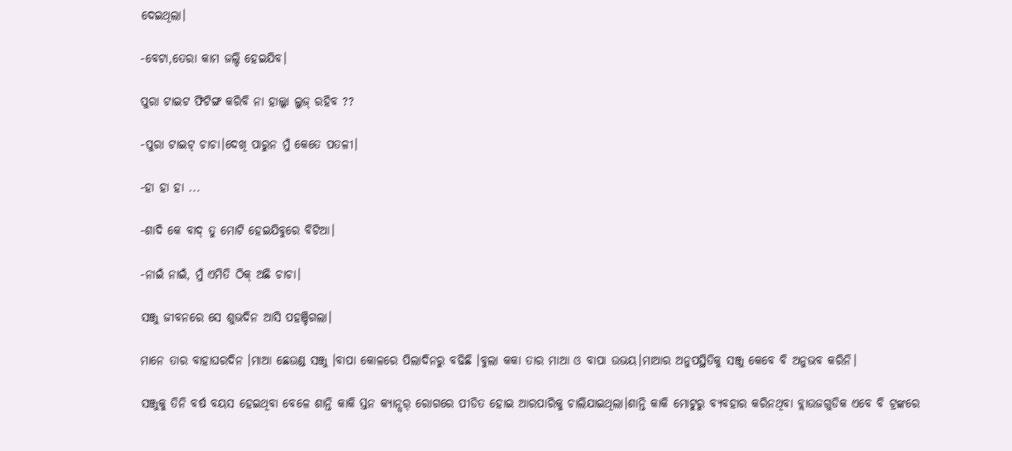ଦେଇଥିଲା।

-ବେଟା,ତେରା କାମ ଜଲ୍ଦି ହେଇଯିବ।

ପୁରା ଟାଇଟ ଫିଟିଙ୍ଗ କରିବି ନା ହାଲ୍କା ଲୁଜ୍ ରହିବ ??

-ପୁରା ଟାଇଟ୍ ଚାଚା।ଦେଖି ପାରୁନ ମୁଁ କେତେ ପତଳୀ।

-ହା ହା ହା ...

-ଶାଦି କେ ବାଦ୍ ତୁ ମୋଟି ହେଇଯିବୁରେ ବିଟିଆ।

-ନାଇଁ ନାଇଁ, ମୁଁ ଏମିତି ଠିକ୍ ଅଛି ଚାଚା।

ସଞ୍ଜୁ ଜୀବନରେ ସେ ଶୁଭଦିନ ଆସି ପହଞ୍ଚିଗଲା।

ମାନେ ତାର ବାହାଘରଦିନ ।ମାଆ ଛେଉଣ୍ଡ ସଞ୍ଜୁ ।ବାପା କୋଳରେ ପିଲାଦିନରୁ ବଢିଛି ।ବୁଲା କକା ତାର ମାଆ ଓ ବାପା ଉଭୟ।ମାଆର ଅନୁପସ୍ଥିତିକୁ ସଞ୍ଜୁ କେବେ ବି ଅନୁଭବ କରିନି।

ସଞ୍ଜୁକୁ ତିନି ବର୍ଷ ବୟସ ହେଇଥିବା ବେଳେ ଶାନ୍ତି କାକି ସ୍ତନ କ୍ୟାନ୍ସର୍ ରୋଗରେ ପୀଡିତ ହୋଇ ଆରପାରିକୁ ଚାଲିଯାଇଥିଲା।ଶାନ୍ତି କାକି ମୋଟୁରୁ ବ୍ୟବହାର କରିନଥିବା ବ୍ଲାଉଜଗୁଡିକ ଏବେ ବି ଟ୍ରଙ୍କରେ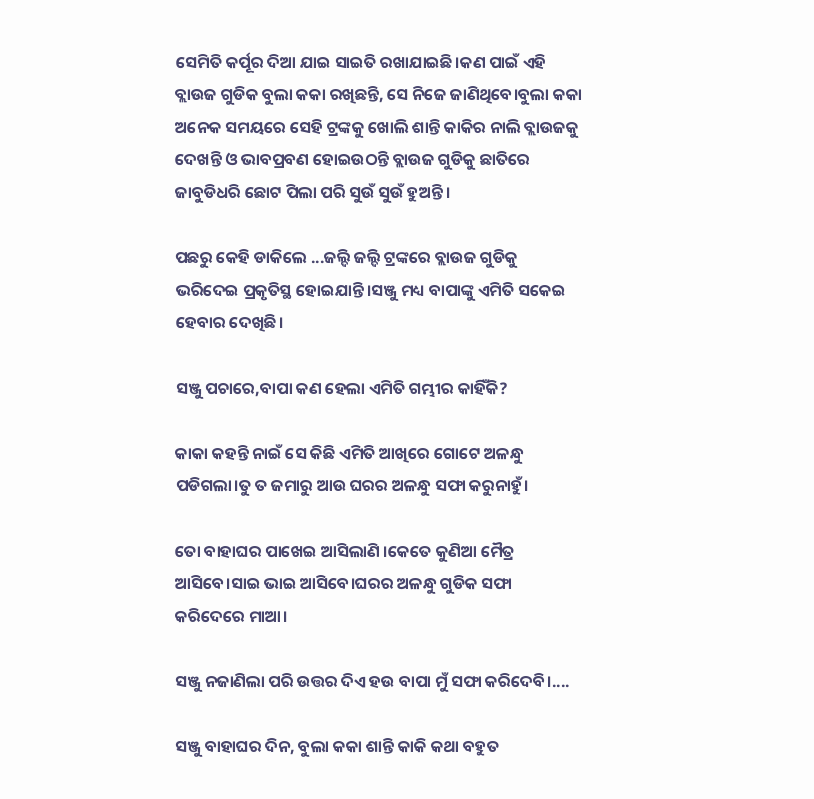ସେମିତି କର୍ପୂର ଦିଆ ଯାଇ ସାଇତି ରଖାଯାଇଛି।କଣ ପାଇଁ ଏହି ବ୍ଲାଉଜ ଗୁଡିକ ବୁଲା କକା ରଖିଛନ୍ତି, ସେ ନିଜେ ଜାଣିଥିବେ।ବୁଲା କକା ଅନେକ ସମୟରେ ସେହି ଟ୍ରଙ୍କକୁ ଖୋଲି ଶାନ୍ତି କାକିର ନାଲି ବ୍ଲାଉଜକୁ ଦେଖନ୍ତି ଓ ଭାବପ୍ରବଣ ହୋଇଉଠନ୍ତି ବ୍ଲାଉଜ ଗୁଡିକୁ ଛାତିରେ ଜାବୁଡିଧରି ଛୋଟ ପିଲା ପରି ସୁଉଁ ସୁଉଁ ହୁଅନ୍ତି।

ପଛରୁ କେହି ଡାକିଲେ ...ଜଲ୍ଦି ଜଲ୍ଦି ଟ୍ରଙ୍କରେ ବ୍ଲାଉଜ ଗୁଡିକୁ ଭରିଦେଇ ପ୍ରକୃତିସ୍ଥ ହୋଇଯାନ୍ତି।ସଞ୍ଜୁ ମଧ୍ୟ ବାପାଙ୍କୁ ଏମିତି ସକେଇ ହେବାର ଦେଖିଛି।

ସଞ୍ଜୁ ପଚାରେ,ବାପା କଣ ହେଲା ଏମିତି ଗମ୍ଭୀର କାହିଁକି?

କାକା କହନ୍ତି ନାଇଁ ସେ କିଛି ଏମିତି ଆଖିରେ ଗୋଟେ ଅଳନ୍ଧୁ ପଡିଗଲା।ତୁ ତ ଜମାରୁ ଆଉ ଘରର ଅଳନ୍ଧୁ ସଫା କରୁନାହୁଁ।

ତୋ ବାହାଘର ପାଖେଇ ଆସିଲାଣି ।କେତେ କୁଣିଆ ମୈତ୍ର ଆସିବେ।ସାଇ ଭାଇ ଆସିବେ।ଘରର ଅଳନ୍ଧୁ ଗୁଡିକ ସଫା କରିଦେରେ ମାଆ।

ସଞ୍ଜୁ ନଜାଣିଲା ପରି ଉତ୍ତର ଦିଏ ହଉ ବାପା ମୁଁ ସଫା କରିଦେବି।....

ସଞ୍ଜୁ ବାହାଘର ଦିନ, ବୁଲା କକା ଶାନ୍ତି କାକି କଥା ବହୁତ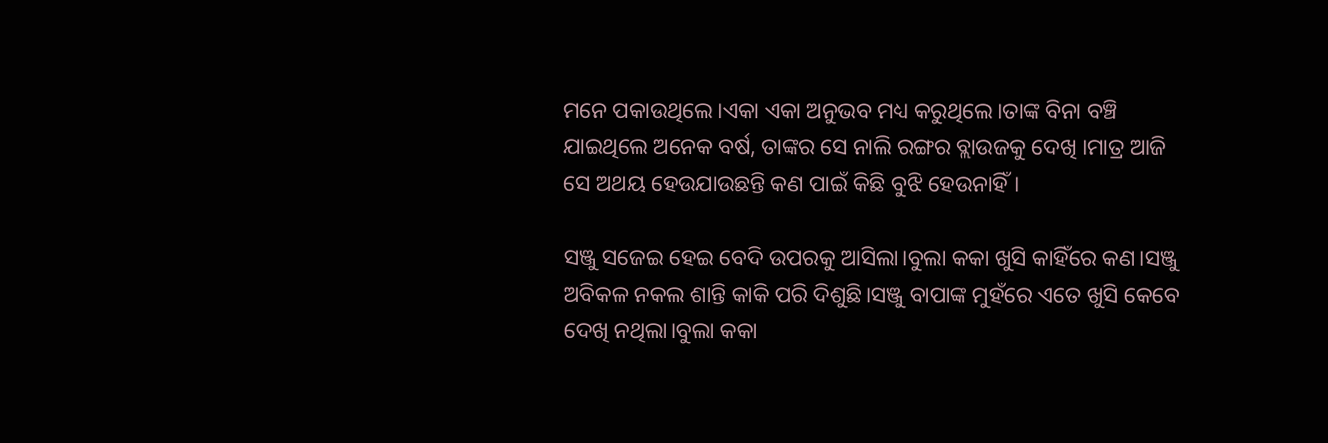ମନେ ପକାଉଥିଲେ।ଏକା ଏକା ଅନୁଭବ ମଧ୍ୟ କରୁଥିଲେ।ତାଙ୍କ ବିନା ବଞ୍ଚି ଯାଇଥିଲେ ଅନେକ ବର୍ଷ, ତାଙ୍କର ସେ ନାଲି ରଙ୍ଗର ବ୍ଲାଉଜକୁ ଦେଖି ।ମାତ୍ର ଆଜି ସେ ଅଥୟ ହେଉଯାଉଛନ୍ତି କଣ ପାଇଁ କିଛି ବୁଝି ହେଉନାହିଁ।

ସଞ୍ଜୁ ସଜେଇ ହେଇ ବେଦି ଉପରକୁ ଆସିଲା।ବୁଲା କକା ଖୁସି କାହିଁରେ କଣ।ସଞ୍ଜୁ ଅବିକଳ ନକଲ ଶାନ୍ତି କାକି ପରି ଦିଶୁଛି।ସଞ୍ଜୁ ବାପାଙ୍କ ମୁହଁରେ ଏତେ ଖୁସି କେବେ ଦେଖି ନଥିଲା।ବୁଲା କକା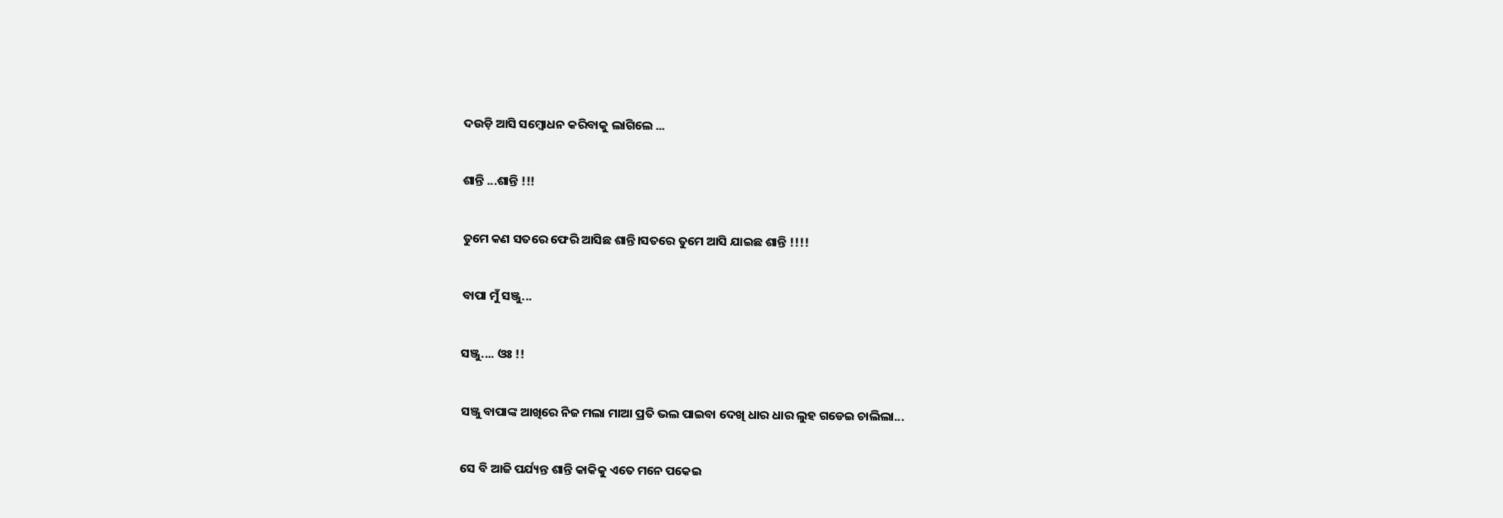ଦଉଡ଼ି ଆସି ସମ୍ବୋଧନ କରିବାକୁ ଲାଗିଲେ ...

ଶାନ୍ତି ...ଶାନ୍ତି !!!

ତୁମେ କଣ ସତରେ ଫେରି ଆସିଛ ଶାନ୍ତି।ସତରେ ତୁମେ ଆସି ଯାଇଛ ଶାନ୍ତି !!!!

ବାପା ମୁଁ ସଞ୍ଜୁ...

ସଞ୍ଜୁ.... ଓଃ !!

ସଞ୍ଜୁ ବାପାଙ୍କ ଆଖିରେ ନିଜ ମଲା ମାଆ ପ୍ରତି ଭଲ ପାଇବା ଦେଖି ଧାର ଧାର ଲୁହ ଗଡେଇ ଚାଲିଲା...

ସେ ବି ଆଜି ପର୍ଯ୍ୟନ୍ତ ଶାନ୍ତି କାକିକୁ ଏତେ ମନେ ପକେଇ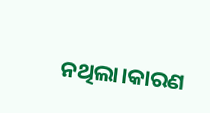ନଥିଲା।କାରଣ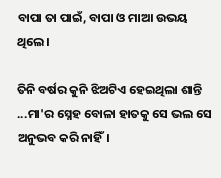ବାପା ତା ପାଇଁ, ବାପା ଓ ମାଆ ଉଭୟ ଥିଲେ।

ତିନି ବର୍ଷର କୁନି ଝିଅଟିଏ ହେଇଥିଲା ଶାନ୍ତି ...ମା'ର ସ୍ନେହ ବୋଳା ହାତକୁ ସେ ଭଲ ସେ ଅନୁଭବ କରି ନାହିଁ।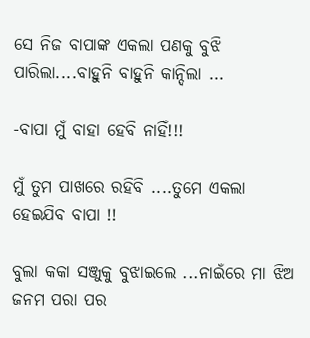ସେ ନିଜ ବାପାଙ୍କ ଏକଲା ପଣକୁ ବୁଝି ପାରିଲା....ବାହୁନି ବାହୁନି କାନ୍ଦିଲା ...

-ବାପା ମୁଁ ବାହା ହେବି ନାହିଁ!!!

ମୁଁ ତୁମ ପାଖରେ ରହିବି ....ତୁମେ ଏକଲା ହେଇଯିବ ବାପା !!

ବୁଲା କକା ସଞ୍ଜୁକୁ ବୁଝାଇଲେ ...ନାଇଁରେ ମା ଝିଅ ଜନମ ପରା ପର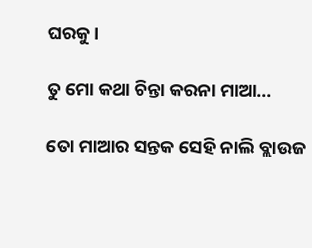ଘରକୁ।

ତୁ ମୋ କଥା ଚିନ୍ତା କରନା ମାଆ...

ତୋ ମାଆର ସନ୍ତକ ସେହି ନାଲି ବ୍ଲାଉଜ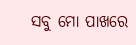ସବୁ ମୋ ପାଖରେ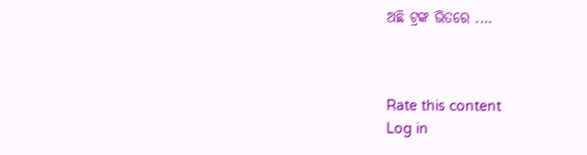ଅଛି ଟ୍ରଙ୍କ ଭିତରେ ....



Rate this content
Log in